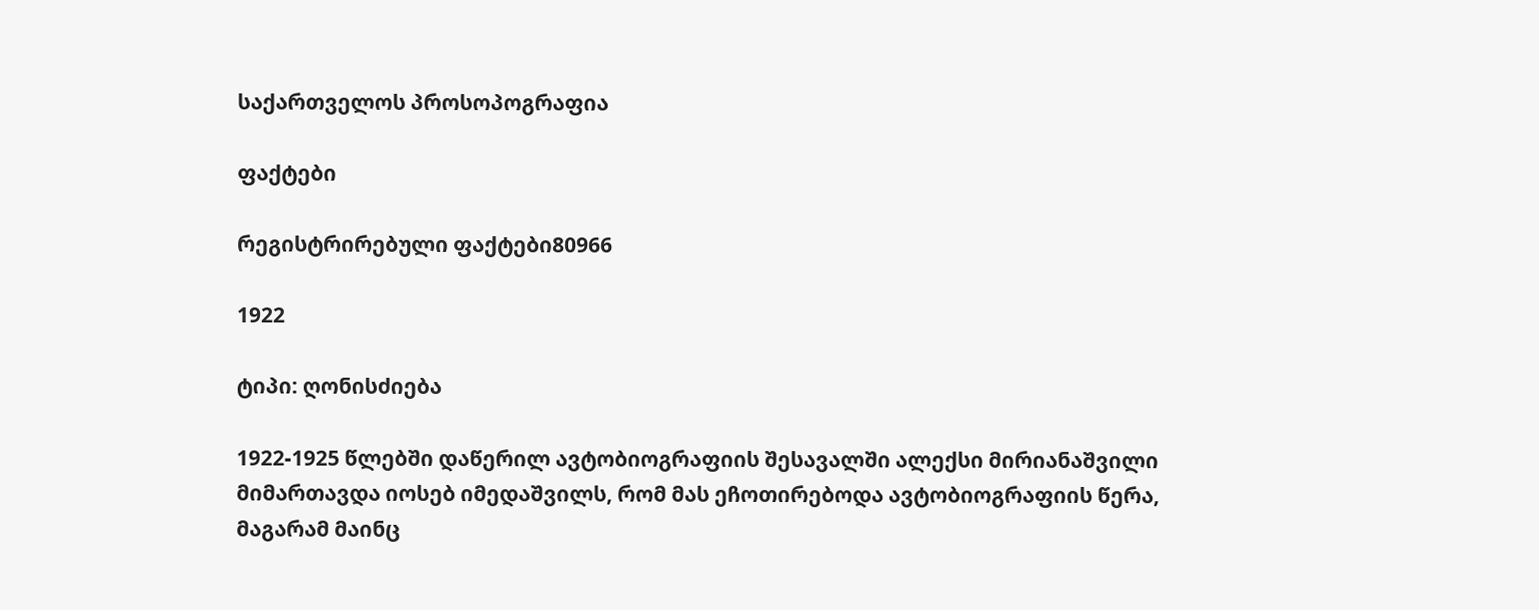საქართველოს პროსოპოგრაფია

ფაქტები

რეგისტრირებული ფაქტები80966

1922

ტიპი: ღონისძიება

1922-1925 წლებში დაწერილ ავტობიოგრაფიის შესავალში ალექსი მირიანაშვილი მიმართავდა იოსებ იმედაშვილს, რომ მას ეჩოთირებოდა ავტობიოგრაფიის წერა, მაგარამ მაინც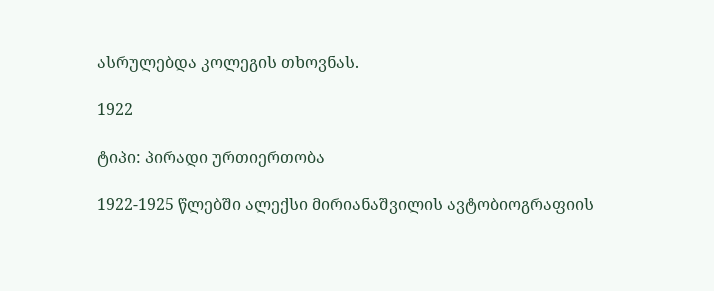ასრულებდა კოლეგის თხოვნას.

1922

ტიპი: პირადი ურთიერთობა

1922-1925 წლებში ალექსი მირიანაშვილის ავტობიოგრაფიის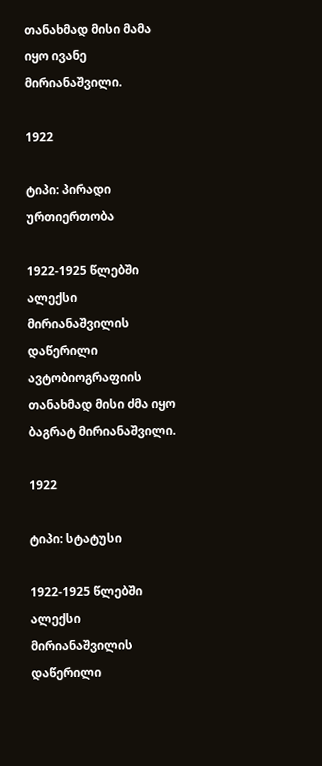თანახმად მისი მამა იყო ივანე მირიანაშვილი.

1922

ტიპი: პირადი ურთიერთობა

1922-1925 წლებში ალექსი მირიანაშვილის დაწერილი ავტობიოგრაფიის თანახმად მისი ძმა იყო ბაგრატ მირიანაშვილი.

1922

ტიპი: სტატუსი

1922-1925 წლებში ალექსი მირიანაშვილის დაწერილი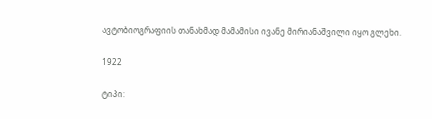ავტობიოგრაფიის თანახმად მამამისი ივანე მირიანაშვილი იყო გლეხი.

1922

ტიპი: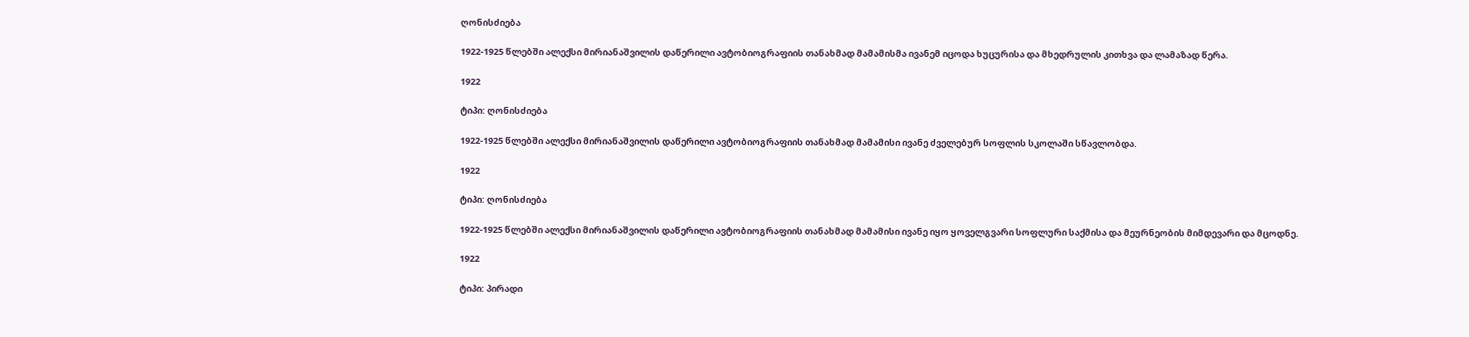ღონისძიება

1922-1925 წლებში ალექსი მირიანაშვილის დაწერილი ავტობიოგრაფიის თანახმად მამამისმა ივანემ იცოდა ხუცურისა და მხედრულის კითხვა და ლამაზად წერა.

1922

ტიპი: ღონისძიება

1922-1925 წლებში ალექსი მირიანაშვილის დაწერილი ავტობიოგრაფიის თანახმად მამამისი ივანე ძველებურ სოფლის სკოლაში სწავლობდა.

1922

ტიპი: ღონისძიება

1922-1925 წლებში ალექსი მირიანაშვილის დაწერილი ავტობიოგრაფიის თანახმად მამამისი ივანე იყო ყოველგვარი სოფლური საქმისა და მეურნეობის მიმდევარი და მცოდნე.

1922

ტიპი: პირადი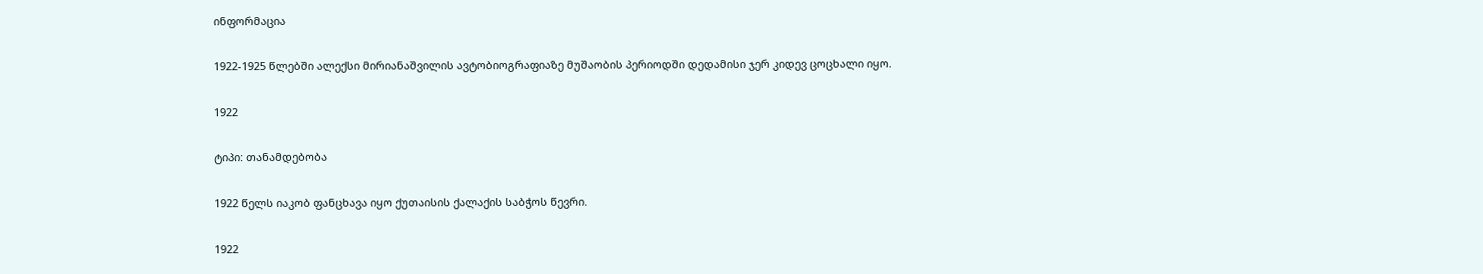ინფორმაცია

1922-1925 წლებში ალექსი მირიანაშვილის ავტობიოგრაფიაზე მუშაობის პერიოდში დედამისი ჯერ კიდევ ცოცხალი იყო.

1922

ტიპი: თანამდებობა

1922 წელს იაკობ ფანცხავა იყო ქუთაისის ქალაქის საბჭოს წევრი.

1922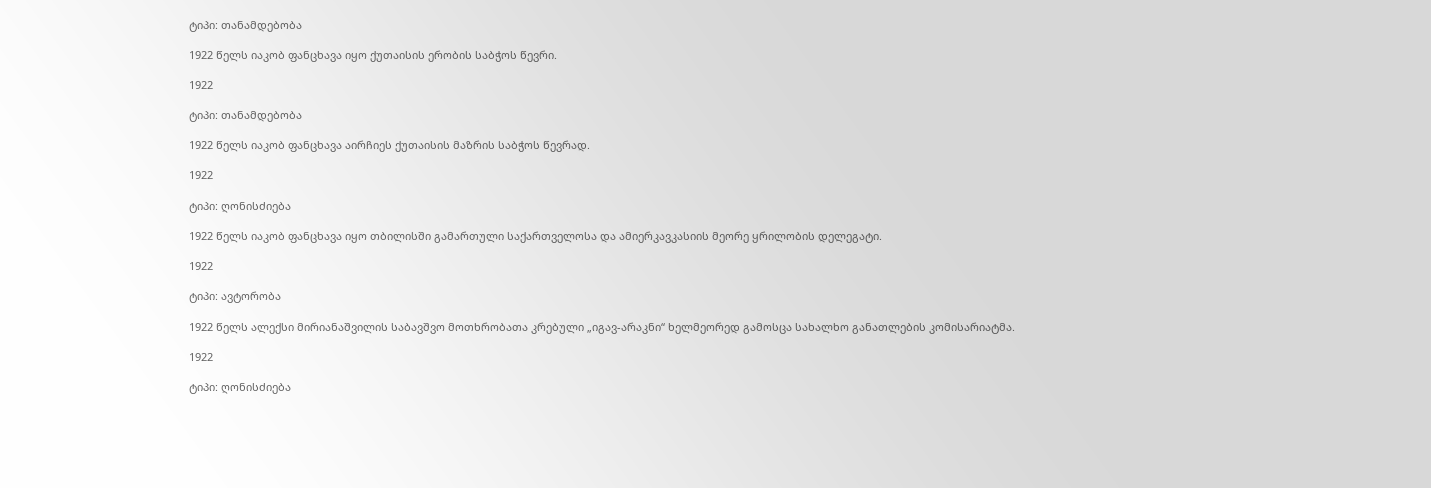ტიპი: თანამდებობა

1922 წელს იაკობ ფანცხავა იყო ქუთაისის ერობის საბჭოს წევრი.

1922

ტიპი: თანამდებობა

1922 წელს იაკობ ფანცხავა აირჩიეს ქუთაისის მაზრის საბჭოს წევრად.

1922

ტიპი: ღონისძიება

1922 წელს იაკობ ფანცხავა იყო თბილისში გამართული საქართველოსა და ამიერკავკასიის მეორე ყრილობის დელეგატი.

1922

ტიპი: ავტორობა

1922 წელს ალექსი მირიანაშვილის საბავშვო მოთხრობათა კრებული „იგავ-არაკნი“ ხელმეორედ გამოსცა სახალხო განათლების კომისარიატმა.

1922

ტიპი: ღონისძიება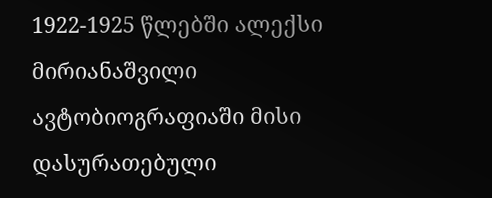1922-1925 წლებში ალექსი მირიანაშვილი ავტობიოგრაფიაში მისი დასურათებული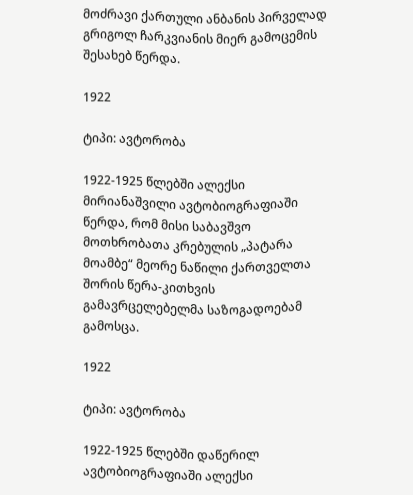მოძრავი ქართული ანბანის პირველად გრიგოლ ჩარკვიანის მიერ გამოცემის შესახებ წერდა.

1922

ტიპი: ავტორობა

1922-1925 წლებში ალექსი მირიანაშვილი ავტობიოგრაფიაში წერდა, რომ მისი საბავშვო მოთხრობათა კრებულის „პატარა მოამბე“ მეორე ნაწილი ქართველთა შორის წერა-კითხვის გამავრცელებელმა საზოგადოებამ გამოსცა.

1922

ტიპი: ავტორობა

1922-1925 წლებში დაწერილ ავტობიოგრაფიაში ალექსი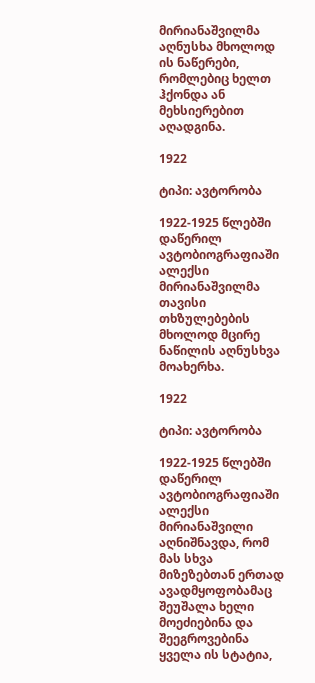მირიანაშვილმა აღნუსხა მხოლოდ ის ნაწერები, რომლებიც ხელთ ჰქონდა ან მეხსიერებით აღადგინა.

1922

ტიპი: ავტორობა

1922-1925 წლებში დაწერილ ავტობიოგრაფიაში ალექსი მირიანაშვილმა თავისი თხზულებების მხოლოდ მცირე ნაწილის აღნუსხვა მოახერხა.

1922

ტიპი: ავტორობა

1922-1925 წლებში დაწერილ ავტობიოგრაფიაში ალექსი მირიანაშვილი აღნიშნავდა, რომ მას სხვა მიზეზებთან ერთად ავადმყოფობამაც შეუშალა ხელი მოეძიებინა და შეეგროვებინა ყველა ის სტატია,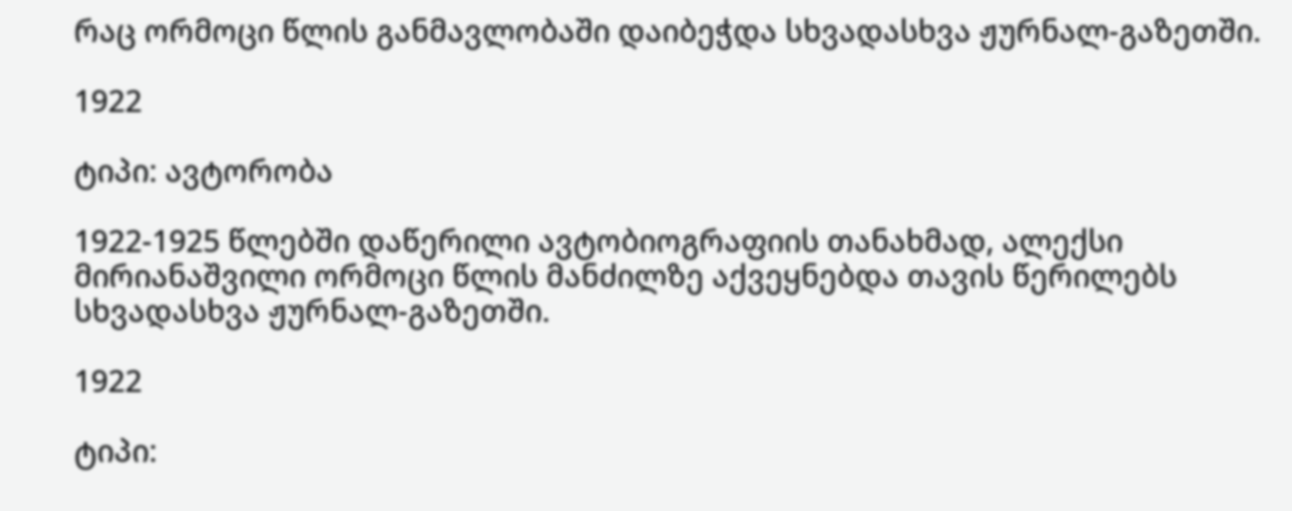რაც ორმოცი წლის განმავლობაში დაიბეჭდა სხვადასხვა ჟურნალ-გაზეთში.

1922

ტიპი: ავტორობა

1922-1925 წლებში დაწერილი ავტობიოგრაფიის თანახმად, ალექსი მირიანაშვილი ორმოცი წლის მანძილზე აქვეყნებდა თავის წერილებს სხვადასხვა ჟურნალ-გაზეთში.

1922

ტიპი: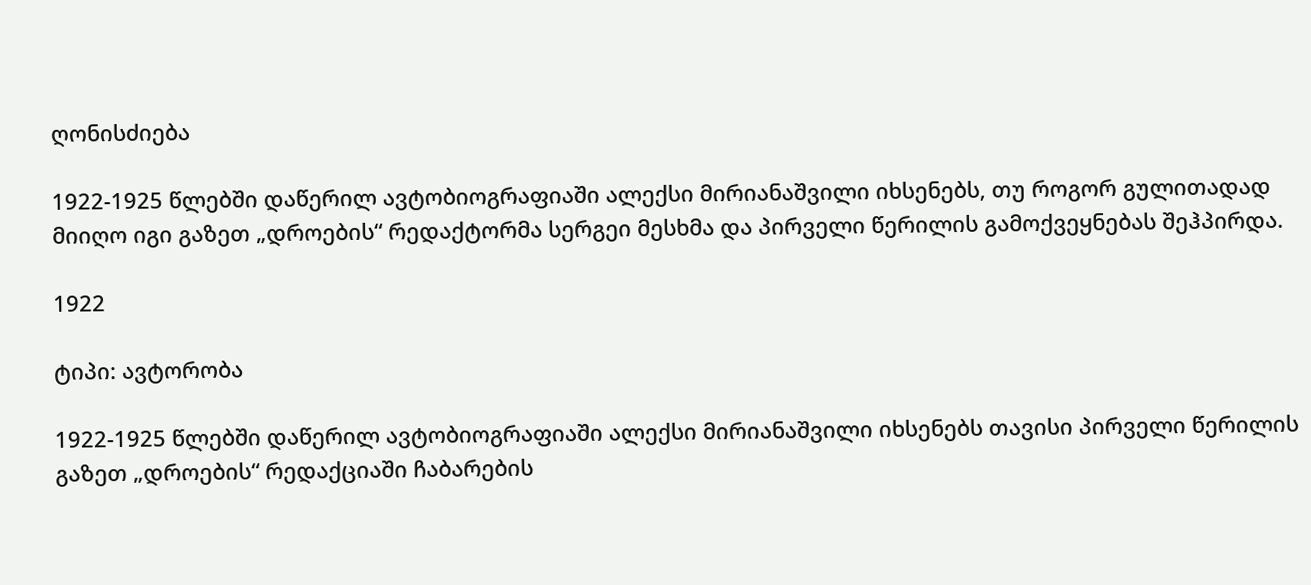ღონისძიება

1922-1925 წლებში დაწერილ ავტობიოგრაფიაში ალექსი მირიანაშვილი იხსენებს, თუ როგორ გულითადად მიიღო იგი გაზეთ „დროების“ რედაქტორმა სერგეი მესხმა და პირველი წერილის გამოქვეყნებას შეჰპირდა.

1922

ტიპი: ავტორობა

1922-1925 წლებში დაწერილ ავტობიოგრაფიაში ალექსი მირიანაშვილი იხსენებს თავისი პირველი წერილის გაზეთ „დროების“ რედაქციაში ჩაბარების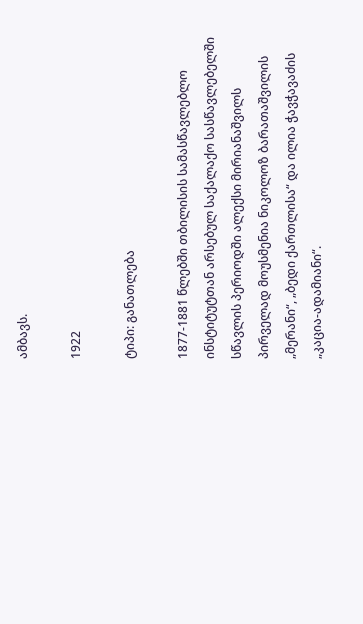ამბავს.

1922

ტიპი: განათლება

1877-1881 წლებში თბილისის სამასწავლებლო ინსტიტუტთან არსებულ საქალაქო სასწავლებელში სწავლის პერიოდში ალექსი მირიანაშვილს პირველად მოუსმენია ნიკოლოზ ბარათაშვილის „მერანი“, „ბედი ქართლისა“ და ილია ჭავჭავაძის „კაცია-ადამიანი“.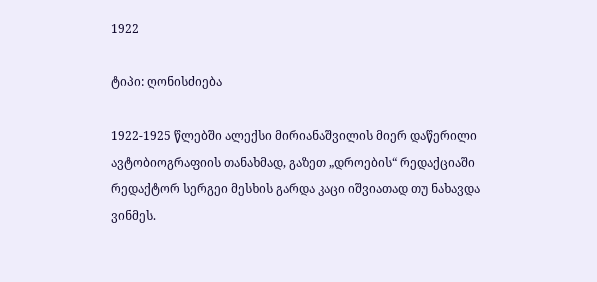1922

ტიპი: ღონისძიება

1922-1925 წლებში ალექსი მირიანაშვილის მიერ დაწერილი ავტობიოგრაფიის თანახმად, გაზეთ „დროების“ რედაქციაში რედაქტორ სერგეი მესხის გარდა კაცი იშვიათად თუ ნახავდა ვინმეს.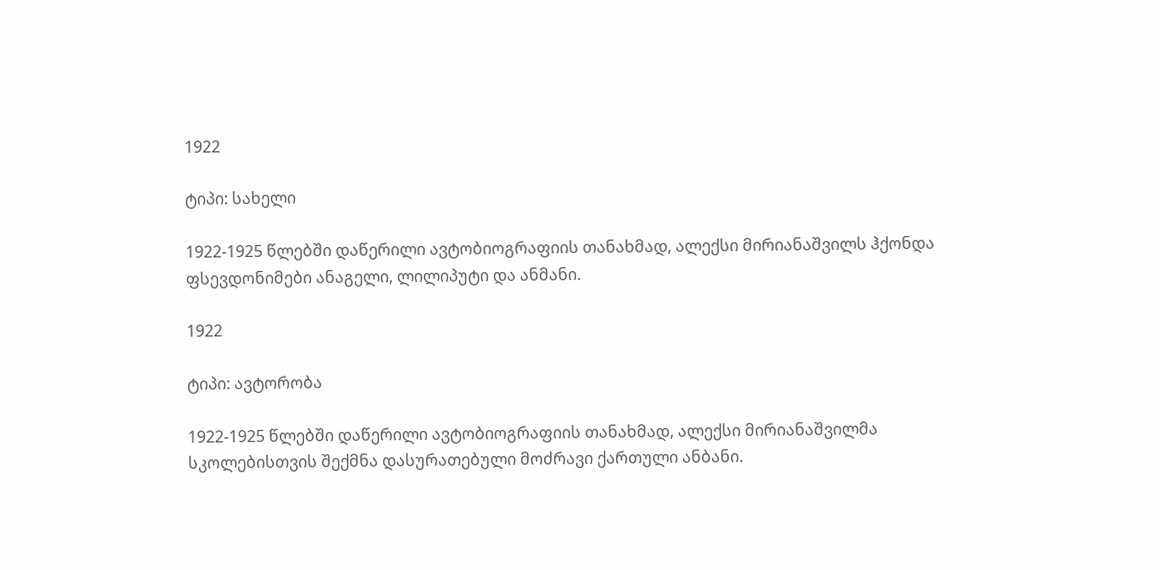1922

ტიპი: სახელი

1922-1925 წლებში დაწერილი ავტობიოგრაფიის თანახმად, ალექსი მირიანაშვილს ჰქონდა ფსევდონიმები ანაგელი, ლილიპუტი და ანმანი.

1922

ტიპი: ავტორობა

1922-1925 წლებში დაწერილი ავტობიოგრაფიის თანახმად, ალექსი მირიანაშვილმა სკოლებისთვის შექმნა დასურათებული მოძრავი ქართული ანბანი.